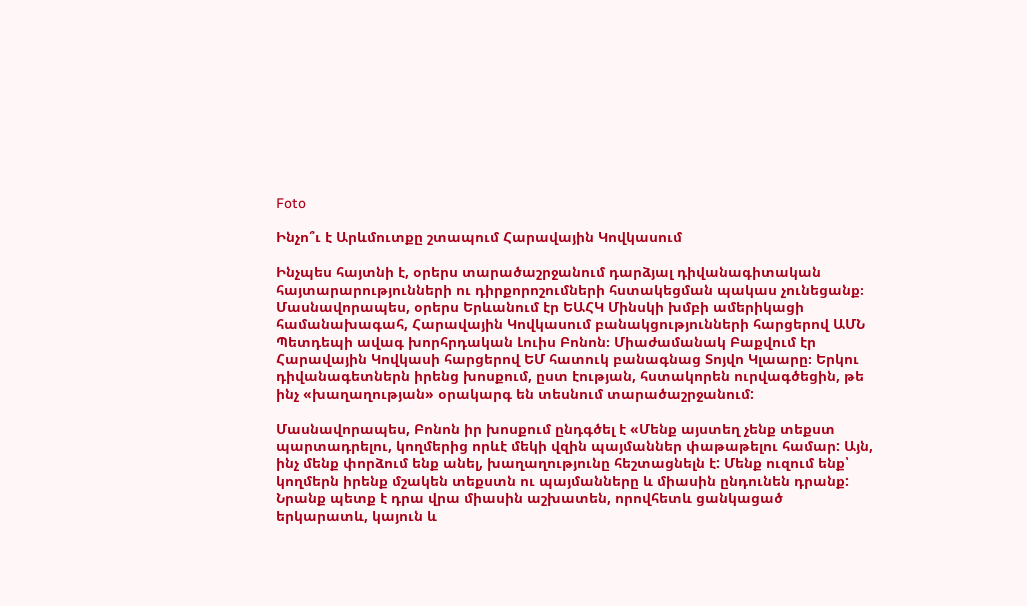Foto

Ինչո՞ւ է Արևմուտքը շտապում Հարավային Կովկասում

Ինչպես հայտնի է, օրերս տարածաշրջանում դարձյալ դիվանագիտական հայտարարությունների ու դիրքորոշումների հստակեցման պակաս չունեցանք։ Մասնավորապես, օրերս Երևանում էր ԵԱՀԿ Մինսկի խմբի ամերիկացի համանախագահ, Հարավային Կովկասում բանակցությունների հարցերով ԱՄՆ Պետդեպի ավագ խորհրդական Լուիս Բոնոն։ Միաժամանակ Բաքվում էր Հարավային Կովկասի հարցերով ԵՄ հատուկ բանագնաց Տոյվո Կլաարը։ Երկու դիվանագետներն իրենց խոսքում, ըստ էության, հստակորեն ուրվագծեցին, թե ինչ «խաղաղության» օրակարգ են տեսնում տարածաշրջանում:

Մասնավորապես, Բոնոն իր խոսքում ընդգծել է «Մենք այստեղ չենք տեքստ պարտադրելու, կողմերից որևէ մեկի վզին պայմաններ փաթաթելու համար: Այն, ինչ մենք փորձում ենք անել, խաղաղությունը հեշտացնելն է: Մենք ուզում ենք՝ կողմերն իրենք մշակեն տեքստն ու պայմանները և միասին ընդունեն դրանք: Նրանք պետք է դրա վրա միասին աշխատեն, որովհետև ցանկացած երկարատև, կայուն և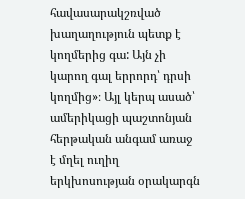հավասարակշռված խաղաղություն պետք է կողմերից գա: Այն չի կարող գալ երրորդ՝ դրսի կողմից»։ Այլ կերպ ասած՝ ամերիկացի պաշտոնյան հերթական անգամ առաջ է մղել ուղիղ երկխոսության օրակարգն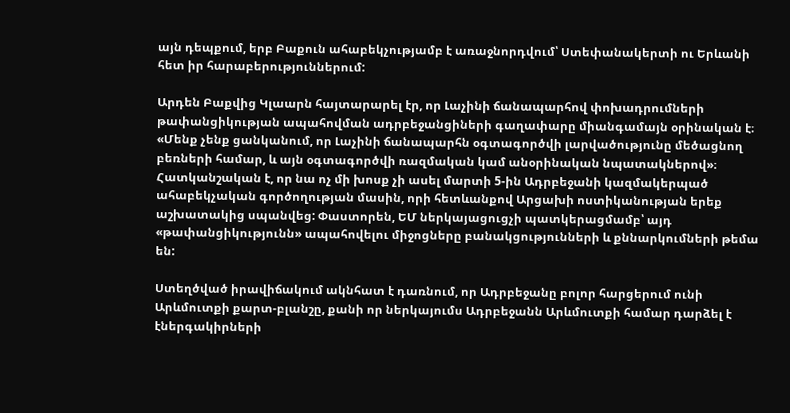այն դեպքում, երբ Բաքուն ահաբեկչությամբ է առաջնորդվում՝ Ստեփանակերտի ու Երևանի հետ իր հարաբերություններում:

Արդեն Բաքվից Կլաարն հայտարարել էր, որ Լաչինի ճանապարհով փոխադրումների թափանցիկության ապահովման ադրբեջանցիների գաղափարը միանգամայն օրինական է։ «Մենք չենք ցանկանում, որ Լաչինի ճանապարհն օգտագործվի լարվածությունը մեծացնող բեռների համար, և այն օգտագործվի ռազմական կամ անօրինական նպատակներով»։ Հատկանշական է, որ նա ոչ մի խոսք չի ասել մարտի 5-ին Ադրբեջանի կազմակերպած ահաբեկչական գործողության մասին, որի հետևանքով Արցախի ոստիկանության երեք աշխատակից սպանվեց: Փաստորեն, ԵՄ ներկայացուցչի պատկերացմամբ՝ այդ «թափանցիկությունն» ապահովելու միջոցները բանակցությունների և քննարկումների թեմա են:

Ստեղծված իրավիճակում ակնհատ է դառնում, որ Ադրբեջանը բոլոր հարցերում ունի Արևմուտքի քարտ-բլանշը, քանի որ ներկայումս Ադրբեջանն Արևմուտքի համար դարձել է էներգակիրների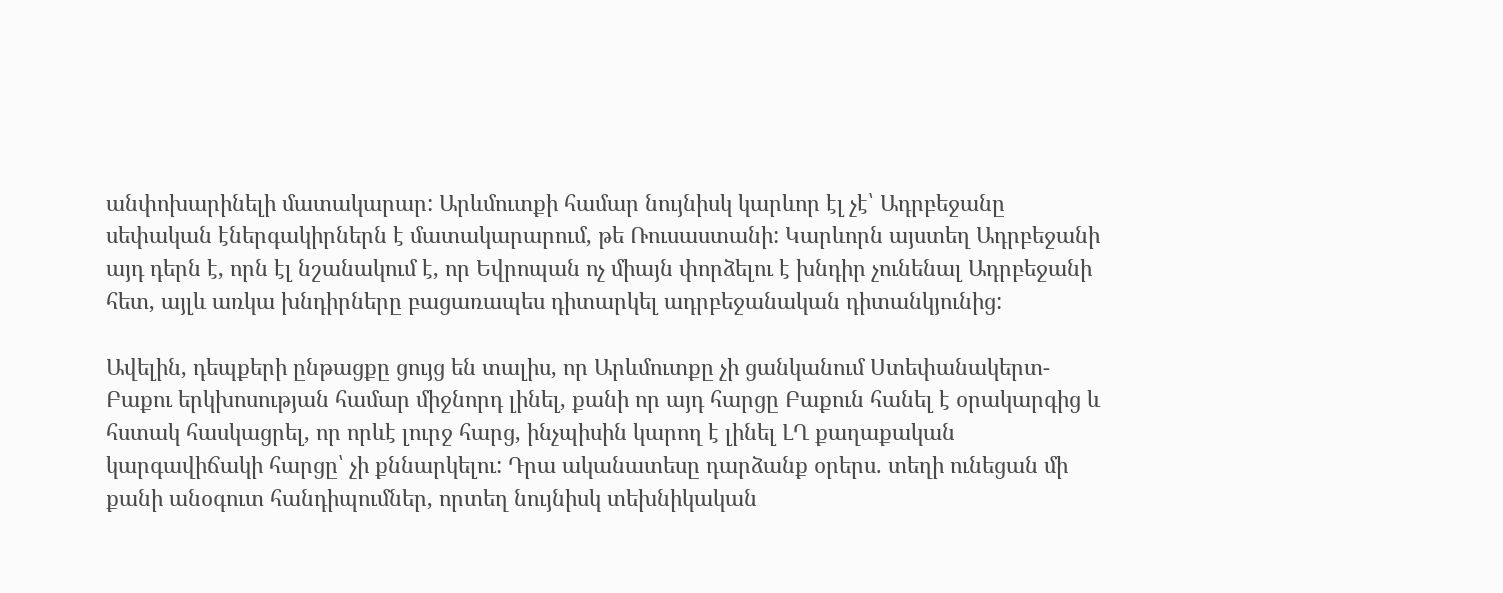անփոխարինելի մատակարար: Արևմուտքի համար նույնիսկ կարևոր էլ չէ՝ Ադրբեջանը սեփական էներգակիրներն է մատակարարում, թե Ռուսաստանի: Կարևորն այստեղ Ադրբեջանի այդ դերն է, որն էլ նշանակում է, որ Եվրոպան ոչ միայն փորձելու է խնդիր չունենալ Ադրբեջանի հետ, այլև առկա խնդիրները բացառապես դիտարկել ադրբեջանական դիտանկյունից:

Ավելին, դեպքերի ընթացքը ցույց են տալիս, որ Արևմուտքը չի ցանկանում Ստեփանակերտ-Բաքու երկխոսության համար միջնորդ լինել, քանի որ այդ հարցը Բաքուն հանել է օրակարգից և հստակ հասկացրել, որ որևէ լուրջ հարց, ինչպիսին կարող է լինել ԼՂ քաղաքական կարգավիճակի հարցը՝ չի քննարկելու: Դրա ականատեսը դարձանք օրերս. տեղի ունեցան մի քանի անօգուտ հանդիպումներ, որտեղ նույնիսկ տեխնիկական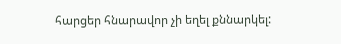հարցեր հնարավոր չի եղել քննարկել: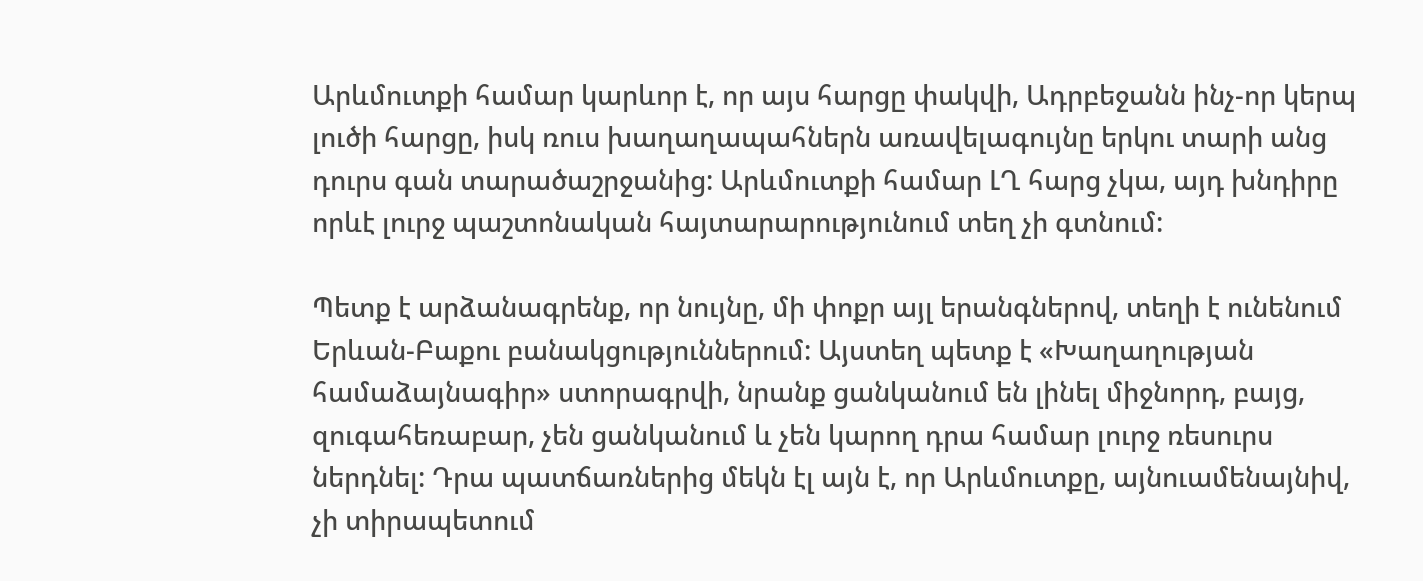Արևմուտքի համար կարևոր է, որ այս հարցը փակվի, Ադրբեջանն ինչ-որ կերպ լուծի հարցը, իսկ ռուս խաղաղապահներն առավելագույնը երկու տարի անց դուրս գան տարածաշրջանից: Արևմուտքի համար ԼՂ հարց չկա, այդ խնդիրը որևէ լուրջ պաշտոնական հայտարարությունում տեղ չի գտնում:

Պետք է արձանագրենք, որ նույնը, մի փոքր այլ երանգներով, տեղի է ունենում Երևան-Բաքու բանակցություններում: Այստեղ պետք է «Խաղաղության համաձայնագիր» ստորագրվի, նրանք ցանկանում են լինել միջնորդ, բայց, զուգահեռաբար, չեն ցանկանում և չեն կարող դրա համար լուրջ ռեսուրս ներդնել: Դրա պատճառներից մեկն էլ այն է, որ Արևմուտքը, այնուամենայնիվ, չի տիրապետում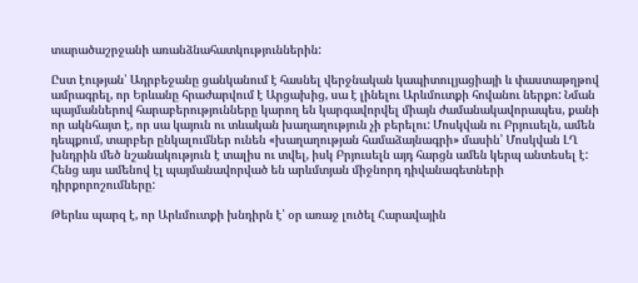տարածաշրջանի առանձնահատկություններին:

Ըստ էության՝ Ադրբեջանը ցանկանում է հասնել վերջնական կապիտուլյացիայի և փաստաթղթով ամրագրել, որ Երևանը հրաժարվում է Արցախից, սա է լինելու Արևմուտքի հովանու ներքո: Նման պայմաններով հարաբերությունները կարող են կարգավորվել միայն ժամանակավորապես, քանի որ ակնհայտ է, որ սա կայուն ու տևական խաղաղություն չի բերելու: Մոսկվան ու Բրյուսելն, ամեն դեպքում, տարբեր ընկալումներ ունեն «խաղաղության համաձայնագրի» մասին՝ Մոսկվան ԼՂ խնդրին մեծ նշանակություն է տալիս ու տվել, իսկ Բրյուսելն այդ հարցն ամեն կերպ անտեսել է: Հենց այս ամենով էլ պայմանավորված են արևմտյան միջնորդ դիվանագետների դիրքորոշումները:

Թերևս պարզ է, որ Արևմուտքի խնդիրն է՝ օր առաջ լուծել Հարավային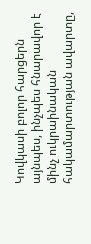Կովկասի բոլոր հարցերն այնպես, ինչպես հնարավոր է մինչ ուկրաինական հակամարտության ավարտը,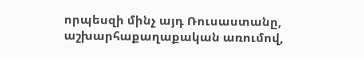որպեսզի մինչ այդ Ռուսաստանը, աշխարհաքաղաքական առումով,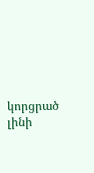կորցրած լինի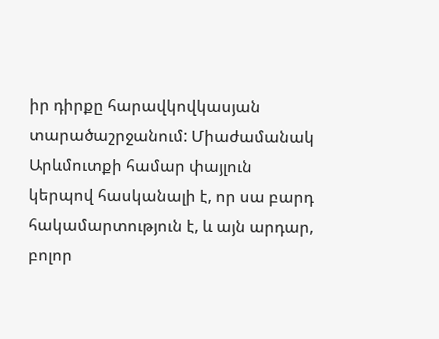իր դիրքը հարավկովկասյան տարածաշրջանում: Միաժամանակ Արևմուտքի համար փայլուն կերպով հասկանալի է, որ սա բարդ հակամարտություն է, և այն արդար, բոլոր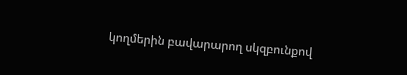կողմերին բավարարող սկզբունքով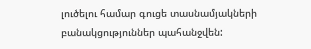լուծելու համար գուցե տասնամյակների բանակցություններ պահանջվեն: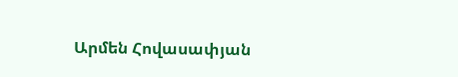Արմեն Հովասափյան